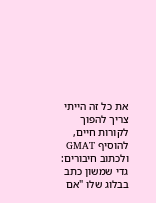את כל זה הייתי צריך להפוך לקורות חיים, להוסיף GMAT ולכתוב חיבורים:
גדי שמשון כתב בבלוג שלו "אם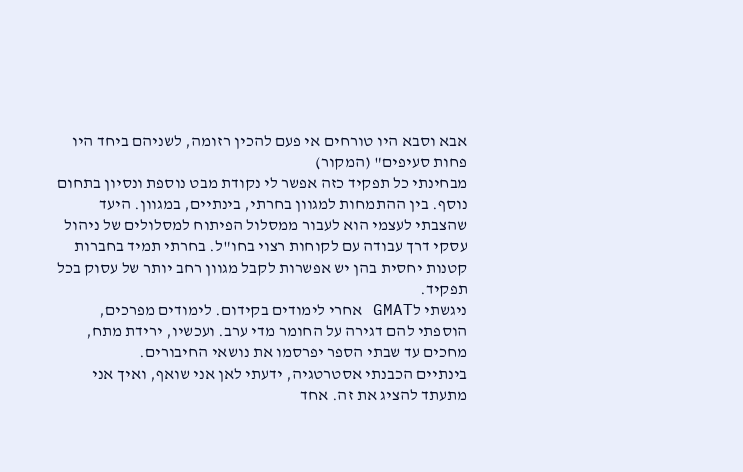אבא וסבא היו טורחים אי פעם להכין רזומה, לשניהם ביחד היו פחות סעיפים" (המקור)
מבחינתי כל תפקיד כזה אפשר לי נקודת מבט נוספת ונסיון בתחום נוסף. בין ההתמחות למגוון בחרתי, בינתיים, במגוון. היעד שהצבתי לעצמי הוא לעבור ממסלול הפיתוח למסלולים של ניהול עסקי דרך עבודה עם לקוחות רצוי בחו"ל. בחרתי תמיד בחברות קטנות יחסית בהן יש אפשרות לקבל מגוון רחב יותר של עסוק בכל תפקיד.
ניגשתי לGMAT אחרי לימודים בקידום. לימודים מפרכים, הוספתי להם דגירה על החומר מדי ערב. ועכשיו, ירידת מתח, מחכים עד שבתי הספר יפרסמו את נושאי החיבורים.
בינתיים הכבנתי אסטרטגיה, ידעתי לאן אני שואף, ואיך אני מתעתד להציג את זה. אחד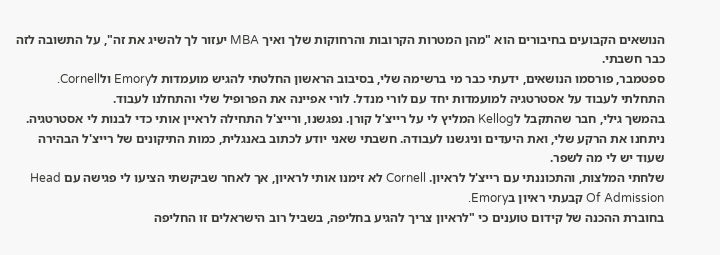הנושאים הקבועים בחיבורים הוא "מהן המטרות הקרובות והרחוקות שלך ואיך MBA יעזור לך להשיג את זה", על התשובה לזה כבר חשבתי.
ספטמבר, פורסמו הנושאים, ידעתי כבר מי ברשימה שלי, בסיבוב הראשון החלטתי להגיש מועמדות לEmory ולCornell.
התחלתי לעבוד על אסטרטגיה למועמדות יחד עם לורי מנדל. לורי אפיינה את הפרופיל שלי והתחלנו לעבוד.
בהמשך גילי, חבר שהתקבל לKellog המליץ לי על רייצ'ל קורן. נפגשנו, ורייצ'ל התחילה לראיין אותי כדי לבנות לי אסטרטגיה. ניתחנו את הרקע שלי, ואת היעדים וניגשנו לעבודה. חשבתי שאני יודע לכתוב באנגלית, כמות התיקונים של רייצ'ל הבהירה שעוד יש לי מה לשפר.
שלחתי המלצות, והתכוננתי עם רייצ'ל לראיון. Cornell לא זימנו אותי לראיון, אך לאחר שביקשתי הציעו לי פגישה עם Head Of Admission קבעתי ראיון בEmory.
בחוברת ההכנה של קידום טוענים כי "לראיון צריך להגיע בחליפה, בשביל רוב הישראלים זו החליפה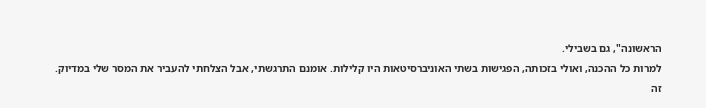הראשונה", גם בשבילי.
למרות כל ההכנה, ואולי בזכותה, הפגישות בשתי האוניברסיטאות היו קלילות. אומנם התרגשתי, אבל הצלחתי להעביר את המסר שלי במדיוק.
זה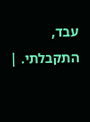עבד, התקבלתי. |